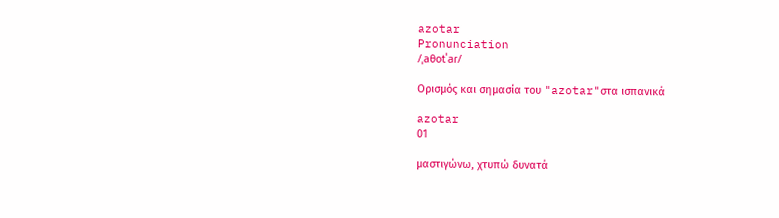azotar
Pronunciation
/ˌaθotˈaɾ/

Ορισμός και σημασία του "azotar"στα ισπανικά

azotar
01

μαστιγώνω, χτυπώ δυνατά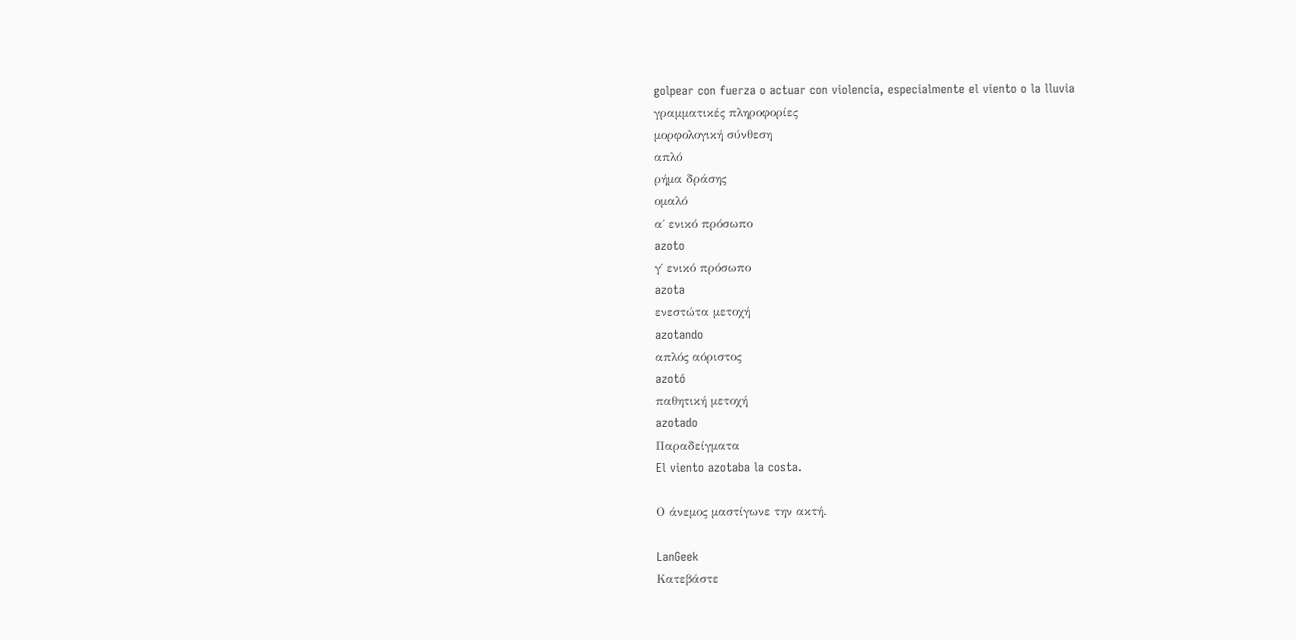golpear con fuerza o actuar con violencia, especialmente el viento o la lluvia
γραμματικές πληροφορίες
μορφολογική σύνθεση
απλό
ρήμα δράσης
ομαλό
α΄ ενικό πρόσωπο
azoto
γ΄ ενικό πρόσωπο
azota
ενεστώτα μετοχή
azotando
απλός αόριστος
azotó
παθητική μετοχή
azotado
Παραδείγματα
El viento azotaba la costa.

Ο άνεμος μαστίγωνε την ακτή.

LanGeek
Κατεβάστε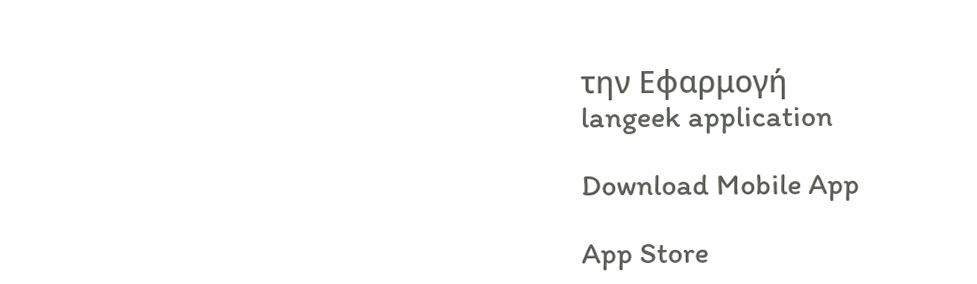την Εφαρμογή
langeek application

Download Mobile App

App Store